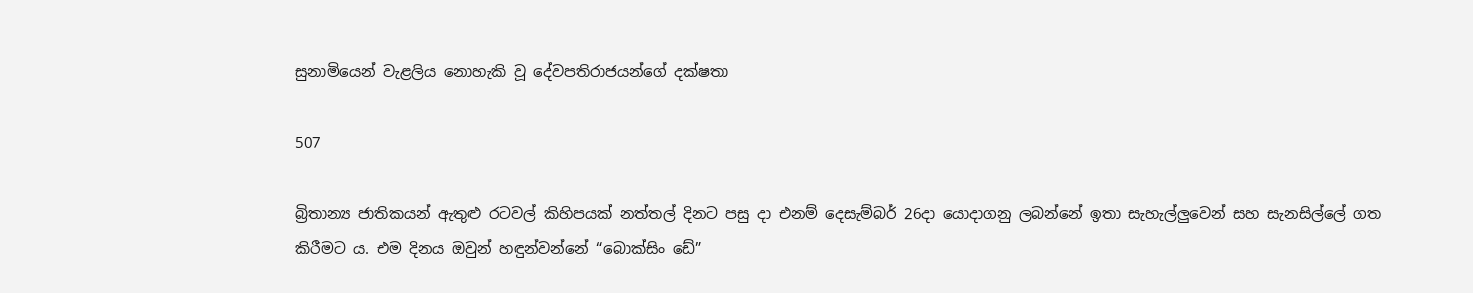සුනාමියෙන් වැළලිය නොහැකි වූ දේවපතිරාජයන්ගේ දක්ෂතා

507

බ්‍රිතාන්‍ය ජාතිකයන් ඇතුළු රටවල් කිහිපයක් නත්තල් දිනට පසු දා එනම් දෙසැම්බර් 26දා යොදාගනු ලබන්නේ ඉතා සැහැල්ලුවෙන් සහ සැනසිල්ලේ ගත කිරීමට ය. එම දිනය ඔවුන් හඳුන්වන්නේ “බොක්සිං ඩේ”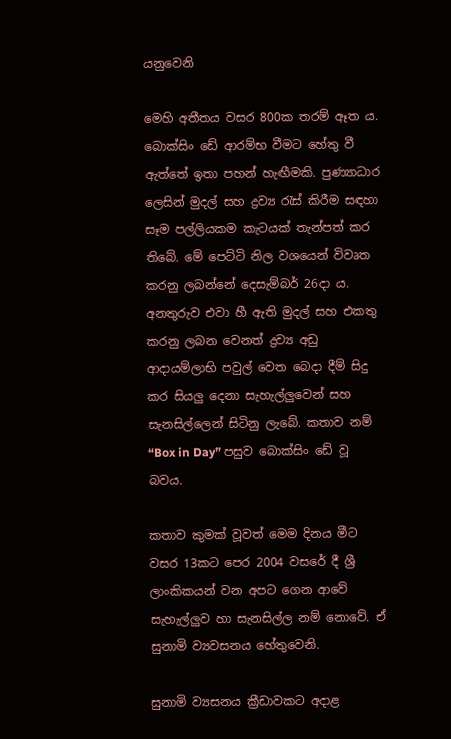යනුවෙනි

මෙහි අතීතය වසර 800ක තරම් ඈත ය. බොක්සිං ඩේ ආරම්භ වීමට හේතු වී ඇත්තේ ඉතා පහන් හැඟීමකි. පුණ්‍යාධාර ලෙසින් මුදල් සහ ද්‍රව්‍ය රැස් කිරීම සඳහා සෑම පල්ලියකම කැටයක් තැන්පත් කර තිබේ. මේ පෙට්ටි නිල වශයෙන් විවෘත කරනු ලබන්නේ දෙසැම්බර් 26දා ය. අනතුරුව එවා හී ඇති මුදල් සහ එකතු කරනු ලබන වෙනත් ද්‍රව්‍ය අඩු ආදායම්ලාභි පවුල් වෙත බෙදා දීම් සිදු කර සියලු දෙනා සැහැල්ලුවෙන් සහ සැනසිල්ලෙන් සිටිනු ලැබේ. කතාව නම් “Box in Day” පසුව බොක්සිං ඩේ වූ බවය.

කතාව කුමක් වූවත් මෙම දිනය මීට වසර 13කට පෙර 2004 වසරේ දී ශ්‍රී ලාංකිකයන් වන අපට ගෙන ආවේ සැහැල්ලුව හා සැනසිල්ල නම් නොවේ. ඒ සුනාමි ව්‍යවසනය හේතුවෙනි.

සුනාමි ව්‍යසනය ක්‍රීඩාවකට අදාළ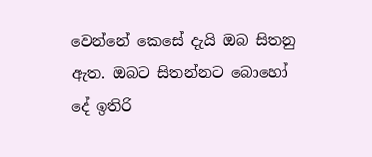වෙන්නේ කෙසේ දැයි ඔබ සිතනු ඇත. ඔබට සිතන්නට බොහෝ දේ ඉතිරි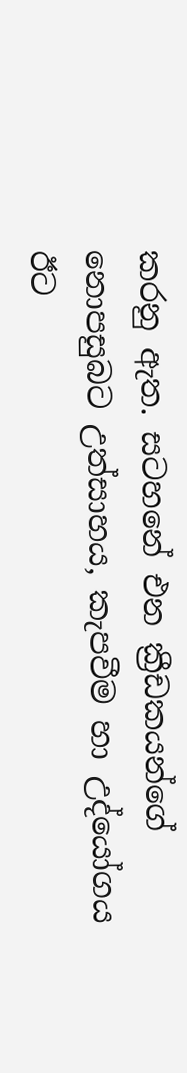කරනු ඇත. සටහනේ එන ක්‍රීඩකයන්ගේ නොපසුබට උත්සාහය, කැපවීම හා උද්යෝගය ඊට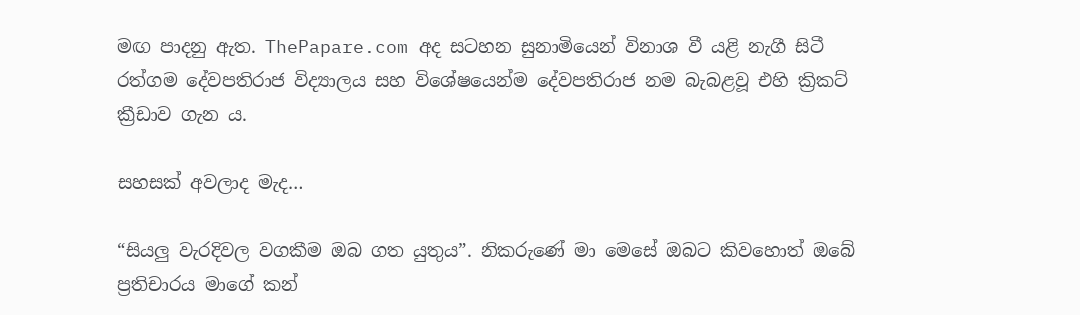මඟ පාදනු ඇත. ThePapare.com අද සටහන සුනාමියෙන් විනාශ වී යළි නැගී සිටී රත්ගම දේවපතිරාජ විද්‍යාලය සහ විශේෂයෙන්ම දේවපතිරාජ නම බැබළවූ එහි ක්‍රිකට් ක්‍රීඩාව ගැන ය.

සහසක් අවලාද මැද…

“සියලු වැරදිවල වගකීම ඔබ ගත යුතුය”. නිකරුණේ මා මෙසේ ඔබට කිවහොත් ඔබේ ප්‍රතිචාරය මාගේ කන්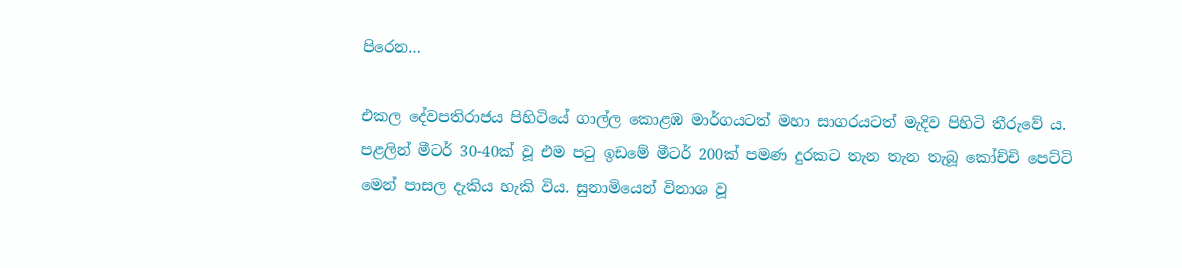පිරෙන…

එකල දේවපතිරාජය පිහිටියේ ගාල්ල කොළඹ මාර්ගයටත් මහා සාගරයටත් මැදිව පිහිටි තීරුවේ ය. පළලින් මීටර් 30-40ක් වූ එම පටු ඉඩමේ මීටර් 200ක් පමණ දුරකට තැන තැන තැබූ කෝච්චි පෙට්ටි මෙන් පාසල දැකිය හැකි විය. සුනාමියෙන් විනාශ වූ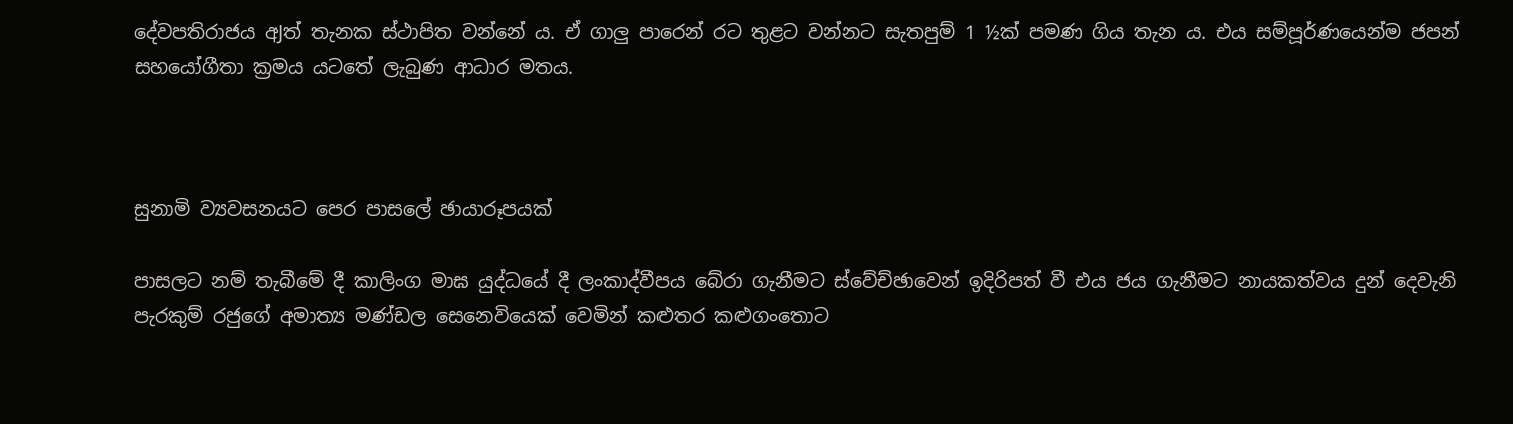දේවපතිරාජය අJත් තැනක ස්ථාපිත වන්නේ ය. ඒ ගාලු පාරෙන් රට තුළට වන්නට සැතපුම් 1 ½ක් පමණ ගිය තැන ය. එය සම්පූර්ණයෙන්ම ජපන් සහයෝගීතා ක්‍රමය යටතේ ලැබුණ ආධාර මතය.



සුනාමි ව්‍යවසනයට පෙර පාසලේ ඡායාරූපයක්

පාසලට නම් තැබීමේ දී කාලිංග මාඝ යුද්ධයේ දී ලංකාද්වීපය බේරා ගැනීමට ස්වේච්ඡාවෙන් ඉදිරිපත් වී එය ජය ගැනීමට නායකත්වය දුන් දෙවැනි පැරකුම් රජුගේ අමාත්‍ය මණ්ඩල සෙනෙවියෙක් වෙමින් කළුතර කළුගංතොට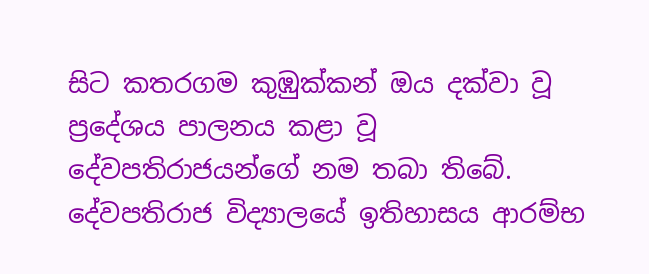සිට කතරගම කුඹුක්කන් ඔය දක්වා වූ ප්‍රදේශය පාලනය කළා වූ දේවපතිරාජයන්ගේ නම තබා තිබේ. දේවපතිරාජ විද්‍යාලයේ ඉතිහාසය ආරම්භ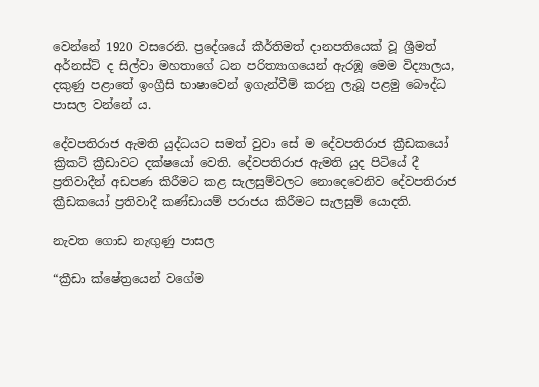වෙන්නේ 1920 වසරෙනි. ප්‍රදේශයේ කීර්තිමත් දානපතියෙක් වූ ශ්‍රීමත් අර්නස්ට් ද සිල්වා මහතාගේ ධන පරිත්‍යාගයෙන් ඇරඹූ මෙම විද්‍යාලය, දකුණු පළාතේ ඉංග්‍රීසි භාෂාවෙන් ඉගැන්වීම් කරනු ලැබූ පළමු බෞද්ධ පාසල වන්නේ ය.

දේවපතිරාජ ඇමති යුද්ධයට සමත් වුවා සේ ම දේවපතිරාජ ක්‍රීඩකයෝ ක්‍රිකට් ක්‍රීඩාවට දක්ෂයෝ වෙති. දේවපතිරාජ ඇමති යුද පිටියේ දී ප්‍රතිවාදීන් අඩපණ කිරීමට කළ සැලසුම්වලට නොදෙවෙනිව දේවපතිරාජ ක්‍රීඩකයෝ ප්‍රතිවාදී කණ්ඩායම් පරාජය කිරීමට සැලසුම් යොදති.

නැවත ගොඩ නැඟුණු පාසල

“ක්‍රීඩා ක්ෂේත්‍රයෙන් වගේම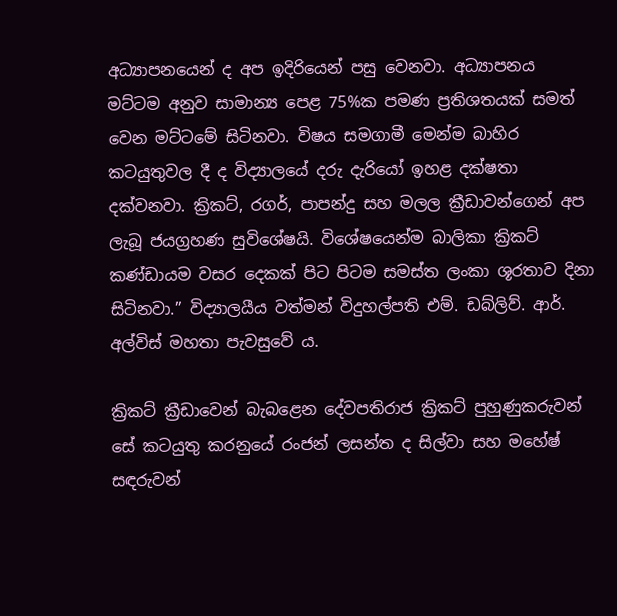අධ්‍යාපනයෙන් ද අප ඉදිරියෙන් පසු වෙනවා. අධ්‍යාපනය මට්ටම අනුව සාමාන්‍ය පෙළ 75%ක පමණ ප්‍රතිශතයක් සමත් වෙන මට්ටමේ සිටිනවා. විෂය සමගාමී මෙන්ම බාහිර කටයුතුවල දී ද විද්‍යාලයේ දරු දැරියෝ ඉහළ දක්ෂතා දක්වනවා. ක්‍රිකට්, රගර්, පාපන්දු සහ මලල ක්‍රීඩාවන්ගෙන් අප ලැබූ ජයග්‍රහණ සුවිශේෂයි. විශේෂයෙන්ම බාලිකා ක්‍රිකට් කණ්ඩායම වසර දෙකක් පිට පිටම සමස්ත ලංකා ශූරතාව දිනා සිටිනවා.” විද්‍යාලයීය වත්මන් විදුහල්පති එම්. ඩබ්ලිව්. ආර්. අල්විස් මහතා පැවසුවේ ය.

ක්‍රිකට් ක්‍රීඩාවෙන් බැබළෙන දේවපතිරාජ ක්‍රිකට් පුහුණුකරුවන් සේ කටයුතු කරනුයේ රංජන් ලසන්ත ද සිල්වා සහ මහේෂ් සඳරුවන්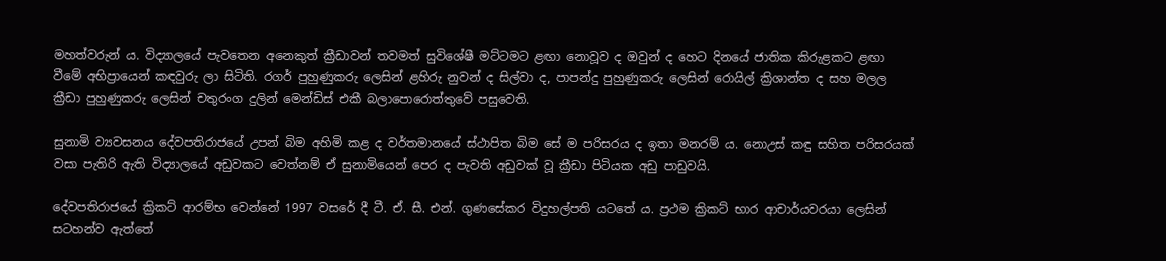මහත්වරුන් ය. විද්‍යාලයේ පැවතෙන අනෙකුත් ක්‍රීඩාවන් තවමත් සුවිශේෂී මට්ටමට ළඟා නොවූව ද ඔවුන් ද හෙට දිනයේ ජාතික කිරුළකට ළඟා වීමේ අභිප්‍රායෙන් කඳවුරු ලා සිටිති. රගර් පුහුණුකරු ලෙසින් ළහිරු නුවන් ද සිල්වා ද, පාපන්දු පුහුණුකරු ලෙසින් රොයිල් ක්‍රිශාන්ත ද සහ මලල ක්‍රීඩා පුහුණුකරු ලෙසින් චතුරංග දුලින් මෙන්ඩිස් එකී බලාපොරොත්තුවේ පසුවෙති.

සුනාමි ව්‍යවසනය දේවපතිරාජයේ උපන් බිම අහිමි කළ ද වර්තමානයේ ස්ථාපිත බිම සේ ම පරිසරය ද ඉතා මනරම් ය. නොඋස් කඳු සහිත පරිසරයක් වසා පැතිරි ඇති විද්‍යාලයේ අඩුවකට වෙත්නම් ඒ සුනාමියෙන් පෙර ද පැවති අඩුවක් වූ ක්‍රීඩා පිටියක අඩු පාඩුවයි.

දේවපතිරාජයේ ක්‍රිකට් ආරම්භ වෙන්නේ 1997 වසරේ දී ටී. ඒ. සී. එන්. ගුණසේකර විදුහල්පති යටතේ ය. ප්‍රථම ක්‍රිකට් භාර ආචාර්යවරයා ලෙසින් සටහන්ව ඇත්තේ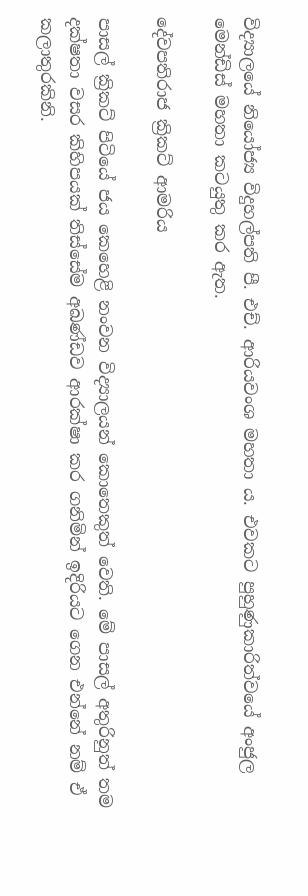විද්‍යාලයේ නියෝජ්‍ය විදුහල්පති පී. එච්. ආරියවංශ මහතා ය. එවකට පුහුණුකාරිත්වයේ අංජුල මෙන්ඩිස් මහතා කටයුතු කර ඇත.

දේවපතිරාජ ක්‍රිකට් ආමරිය

පාසල් ක්‍රිකට් පිටියේ ජය කෙහෙළි නංවන විද්‍යාලයන් කොතෙකුත් වෙති. මේ පාසල් අතුරිනුත් තම දක්ෂතා වසර කිහිපයක් තිස්සේම අඛණ්ඩව ආරක්ෂා කර ගනිමින් ඉදිරියට ගෙන එන්නේ නම් ඒ කලාතුරකිනි.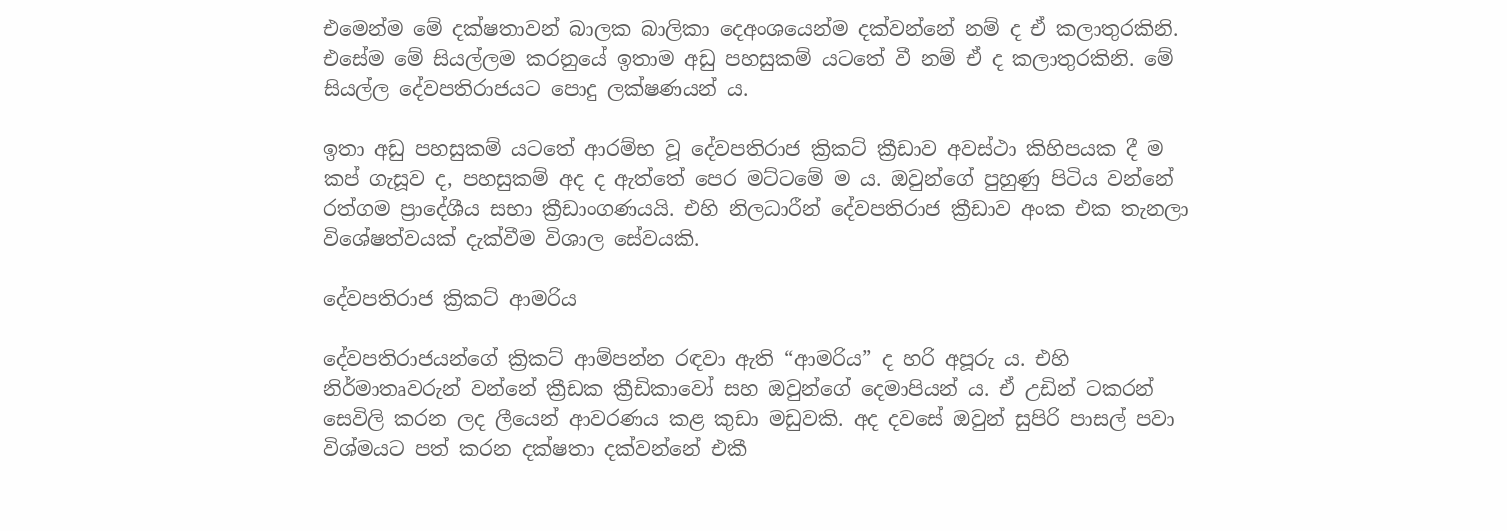එමෙන්ම මේ දක්ෂතාවන් බාලක බාලිකා දෙඅංශයෙන්ම දක්වන්නේ නම් ද ඒ කලාතුරකිනි. එසේම මේ සියල්ලම කරනුයේ ඉතාම අඩු පහසුකම් යටතේ වී නම් ඒ ද කලාතුරකිනි. මේ සියල්ල දේවපතිරාජයට පොදු ලක්ෂණයන් ය.

ඉතා අඩු පහසුකම් යටතේ ආරම්භ වූ දේවපතිරාජ ක්‍රිකට් ක්‍රීඩාව අවස්ථා කිහිපයක දී ම කප් ගැසූව ද, පහසුකම් අද ද ඇත්තේ පෙර මට්ටමේ ම ය. ඔවුන්ගේ පුහුණු පිටිය වන්නේ රත්ගම ප්‍රාදේශීය සභා ක්‍රීඩාංගණයයි. එහි නිලධාරීන් දේවපතිරාජ ක්‍රීඩාව අංක එක තැනලා විශේෂත්වයක් දැක්වීම විශාල සේවයකි.

දේවපතිරාජ ක්‍රිකට් ආමරිය

දේවපතිරාජයන්ගේ ක්‍රිකට් ආම්පන්න රඳවා ඇති “ආමරිය” ද හරි අපූරු ය. එහි නිර්මාතෘවරුන් වන්නේ ක්‍රීඩක ක්‍රීඩිකාවෝ සහ ඔවුන්ගේ දෙමාපියන් ය. ඒ උඩින් ටකරන් සෙවිලි කරන ලද ලීයෙන් ආවරණය කළ කුඩා මඩුවකි. අද දවසේ ඔවුන් සුපිරි පාසල් පවා විශ්මයට පත් කරන දක්ෂතා දක්වන්නේ එකී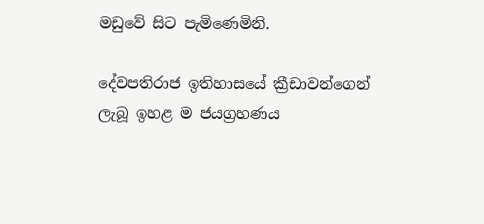මඩුවේ සිට පැමිණෙමිනි.

දේවපතිරාජ ඉතිහාසයේ ක්‍රීඩාවන්ගෙන් ලැබූ ඉහළ ම ජයග්‍රහණය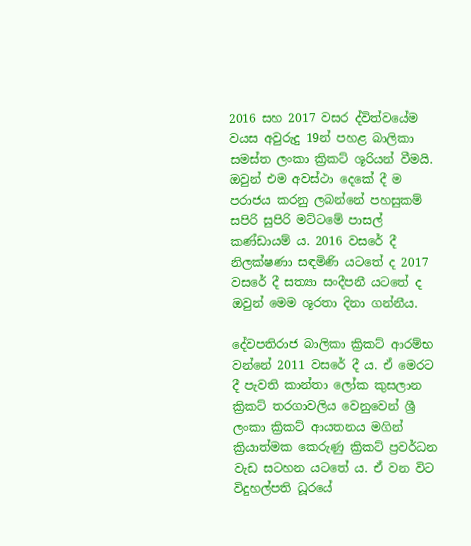2016 සහ 2017 වසර ද්විත්වයේම වයස අවුරුදු 19න් පහළ බාලිකා සමස්ත ලංකා ක්‍රිකට් ශූරියන් වීමයි. ඔවුන් එම අවස්ථා දෙකේ දී ම පරාජය කරනු ලබන්නේ පහසුකම් සපිරි සුපිරි මට්ටමේ පාසල් කණ්ඩායම් ය. 2016 වසරේ දී නිලක්ෂණා සඳමිණි යටතේ ද 2017 වසරේ දී සත්‍යා සංදීපනී යටතේ ද ඔවුන් මෙම ශූරතා දිනා ගන්නීය.

දේවපතිරාජ බාලිකා ක්‍රිකට් ආරම්භ වන්නේ 2011 වසරේ දී ය. ඒ මෙරට දී පැවති කාන්තා ලෝක කුසලාන ක්‍රිකට් තරගාවලිය වෙනුවෙන් ශ්‍රී ලංකා ක්‍රිකට් ආයතනය මගින් ක්‍රියාත්මක කෙරුණු ක්‍රිකට් ප්‍රවර්ධන වැඩ සටහන යටතේ ය. ඒ වන විට විදුහල්පති ධූරයේ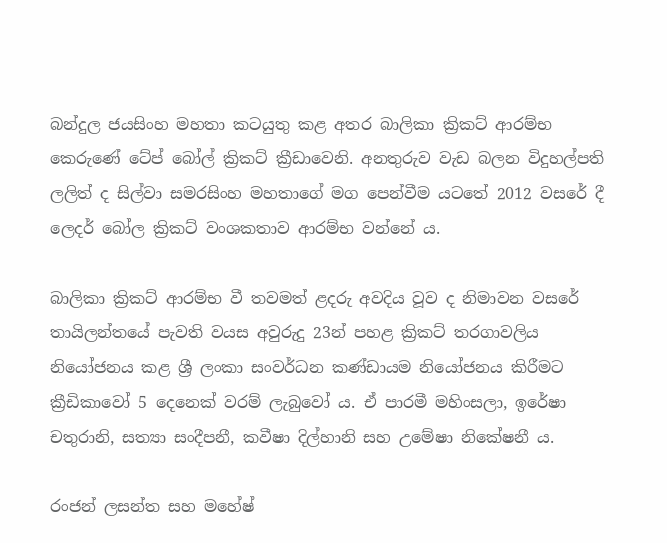බන්දුල ජයසිංහ මහතා කටයුතු කළ අතර බාලිකා ක්‍රිකට් ආරම්භ කෙරුණේ ටේප් බෝල් ක්‍රිකට් ක්‍රීඩාවෙනි. අනතුරුව වැඩ බලන විදුහල්පති ලලිත් ද සිල්වා සමරසිංහ මහතාගේ මග පෙන්වීම යටතේ 2012 වසරේ දී ලෙදර් බෝල ක්‍රිකට් වංශකතාව ආරම්භ වන්නේ ය.

බාලිකා ක්‍රිකට් ආරම්භ වී තවමත් ළදරු අවදිය වූව ද නිමාවන වසරේ තායිලන්තයේ පැවති වයස අවුරුදු 23න් පහළ ක්‍රිකට් තරගාවලිය නියෝජනය කළ ශ්‍රී ලංකා සංවර්ධන කණ්ඩායම නියෝජනය කිරීමට ක්‍රීඩිකාවෝ 5 දෙනෙක් වරම් ලැබුවෝ ය. ඒ පාරමී මහිංසලා, ඉරේෂා චතුරානි, සත්‍යා සංදීපනී, කවීෂා දිල්හානි සහ උමේෂා නිකේෂනී ය.

රංජන් ලසන්ත සහ මහේෂ්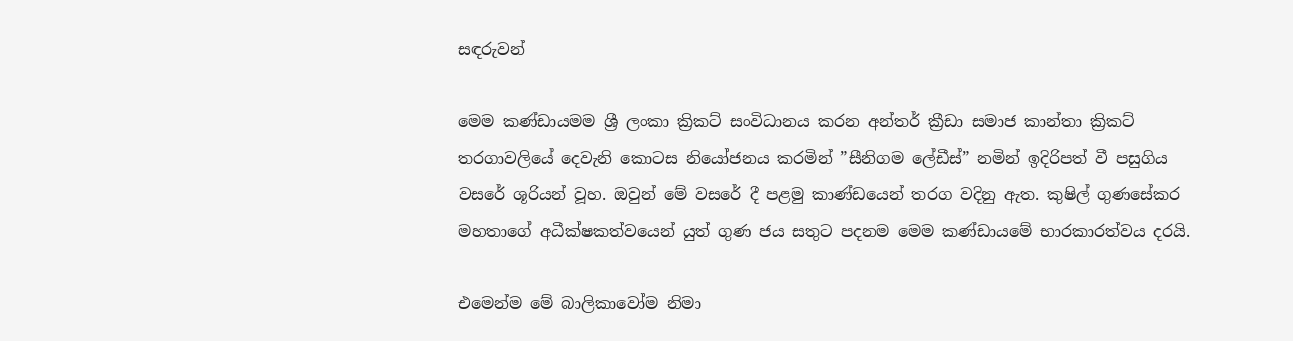සඳරුවන්

මෙම කණ්ඩායමම ශ්‍රී ලංකා ක්‍රිකට් සංවිධානය කරන අන්තර් ක්‍රීඩා සමාජ කාන්තා ක්‍රිකට් තරගාවලියේ දෙවැනි කොටස නියෝජනය කරමින් ”සීනිගම ලේඩීස්” නමින් ඉදිරිපත් වී පසුගිය වසරේ ශූරියන් වූහ. ඔවුන් මේ වසරේ දී පළමු කාණ්ඩයෙන් තරග වදිනු ඇත. කුෂිල් ගුණසේකර මහතාගේ අධීක්ෂකත්වයෙන් යුත් ගුණ ජය සතුට පදනම මෙම කණ්ඩායමේ භාරකාරත්වය දරයි.

එමෙන්ම මේ බාලිකාවෝම නිමා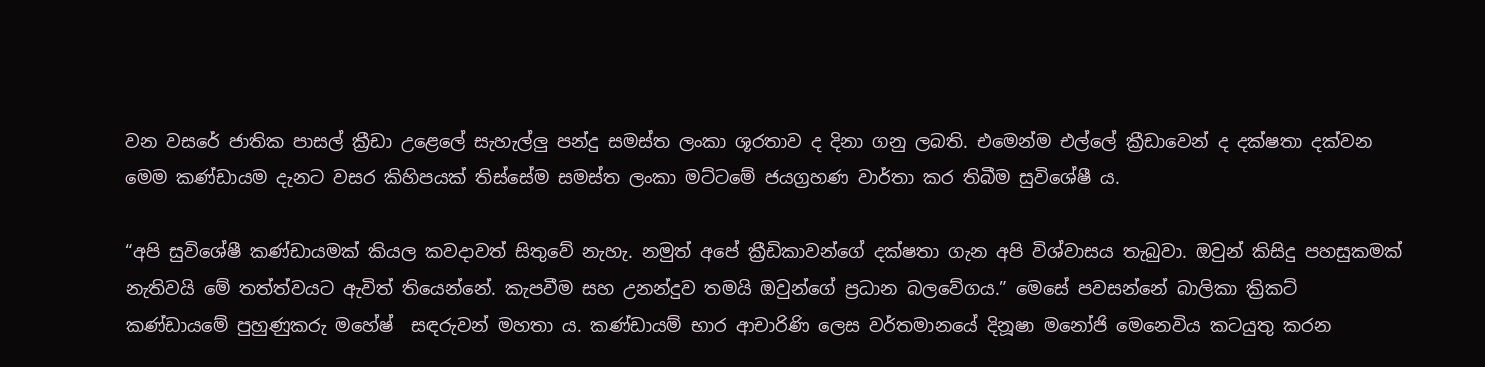වන වසරේ ජාතික පාසල් ක්‍රීඩා උළෙලේ සැහැල්ලු පන්දු සමස්ත ලංකා ශූරතාව ද දිනා ගනු ලබති. එමෙන්ම එල්ලේ ක්‍රීඩාවෙන් ද දක්ෂතා දක්වන මෙම කණ්ඩායම දැනට වසර කිහිපයක් තිස්සේම සමස්ත ලංකා මට්ටමේ ජයග්‍රහණ වාර්තා කර තිබීම සුවිශේෂී ය.

“අපි සුවිශේෂී කණ්ඩායමක් කියල කවදාවත් සිතුවේ නැහැ. නමුත් අපේ ක්‍රීඩිකාවන්ගේ දක්ෂතා ගැන අපි විශ්වාසය තැබුවා. ඔවුන් කිසිදු පහසුකමක් නැතිවයි මේ තත්ත්වයට ඇවිත් තියෙන්නේ. කැපවීම සහ උනන්දුව තමයි ඔවුන්ගේ ප්‍රධාන බලවේගය.” මෙසේ පවසන්නේ බාලිකා ක්‍රිකට් කණ්ඩායමේ පුහුණුකරු මහේෂ්  සඳරුවන් මහතා ය. කණ්ඩායම් භාර ආචාරිණි ලෙස වර්තමානයේ දිනූෂා මනෝජි මෙනෙවිය කටයුතු කරන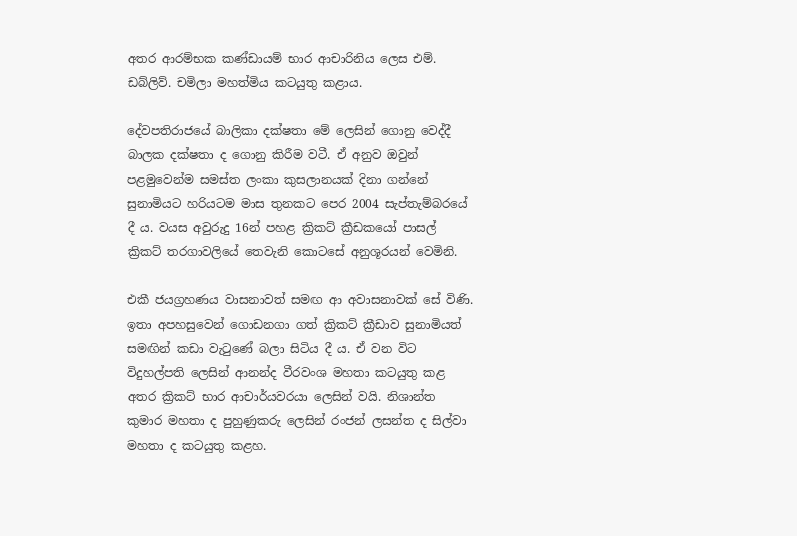අතර ආරම්භක කණ්ඩායම් භාර ආචාරිනිය ලෙස එම්. ඩබ්ලිව්. චමිලා මහත්මිය කටයුතු කළාය.

දේවපතිරාජයේ බාලිකා දක්ෂතා මේ ලෙසින් ගොනු වෙද්දී බාලක දක්ෂතා ද ගොනු කිරීම වටී. ඒ අනුව ඔවුන් පළමුවෙන්ම සමස්ත ලංකා කුසලානයක් දිනා ගන්නේ සුනාමියට හරියටම මාස තුනකට පෙර 2004 සැප්තැම්බරයේ දී ය. වයස අවුරුදු 16න් පහළ ක්‍රිකට් ක්‍රීඩකයෝ පාසල් ක්‍රිකට් තරගාවලියේ තෙවැනි කොටසේ අනුශූරයන් වෙමිනි.

එකී ජයග්‍රහණය වාසනාවත් සමඟ ආ අවාසනාවක් සේ විණි. ඉතා අපහසුවෙන් ගොඩනගා ගත් ක්‍රිකට් ක්‍රීඩාව සුනාමියත් සමඟින් කඩා වැටුණේ බලා සිටිය දී ය. ඒ වන විට විදුහල්පති ලෙසින් ආනන්ද වීරවංශ මහතා කටයුතු කළ අතර ක්‍රිකට් භාර ආචාර්යවරයා ලෙසින් වයි. නිශාන්ත කුමාර මහතා ද පුහුණුකරු ලෙසින් රංජන් ලසන්ත ද සිල්වා මහතා ද කටයුතු කළහ.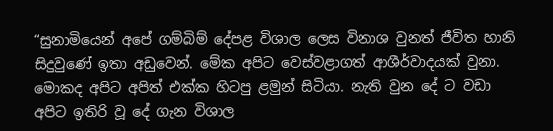“සුනාමියෙන් අපේ ගම්බිම් දේපළ විශාල ලෙස විනාශ වුනත් ජීවිත හානි සිදුවුණේ ඉතා අඩුවෙන්. මේක අපිට වෙස්වළාගත් ආශීර්වාදයක් වුනා. මොකද අපිට අපිත් එක්ක හිටපු ළමුන් සිටියා. නැති වුන දේ ට වඩා අපිට ඉතිරි වූ දේ ගැන විශාල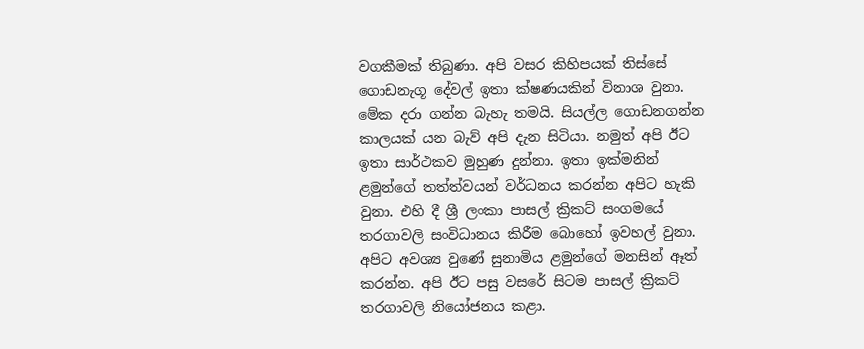වගකීමක් තිබුණා. අපි වසර කිහිපයක් තිස්සේ ගොඩනැගූ දේවල් ඉතා ක්ෂණයකින් විනාශ වුනා. මේක දරා ගන්න බැහැ තමයි. සියල්ල ගොඩනගන්න කාලයක් යන බැව් අපි දැන සිටියා. නමුත් අපි ඊට ඉතා සාර්ථකව මුහුණ දුන්නා. ඉතා ඉක්මනින් ළමුන්ගේ තත්ත්වයන් වර්ධනය කරන්න අපිට හැකි වුනා. එහි දී ශ්‍රී ලංකා පාසල් ක්‍රිකට් සංගමයේ තරගාවලි සංවිධානය කිරීම බොහෝ ඉවහල් වුනා. අපිට අවශ්‍ය වුණේ සුනාමිය ළමුන්ගේ මනසින් ඈත් කරන්න. අපි ඊට පසු වසරේ සිටම පාසල් ක්‍රිකට් තරගාවලි නියෝජනය කළා.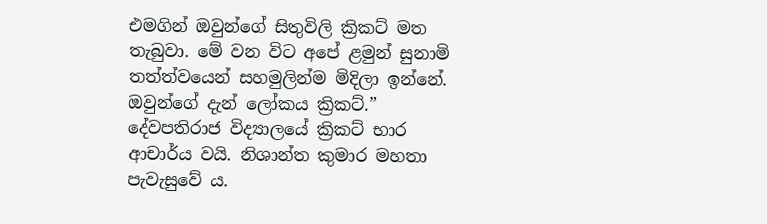එමගින් ඔවුන්ගේ සිතුවිලි ක්‍රිකට් මත තැබුවා. මේ වන විට අපේ ළමුන් සුනාමි තත්ත්වයෙන් සහමුලින්ම මිදිලා ඉන්නේ. ඔවුන්ගේ දැන් ලෝකය ක්‍රිකට්.” දේවපතිරාජ විද්‍යාලයේ ක්‍රිකට් භාර ආචාර්ය වයි. නිශාන්ත කුමාර මහතා පැවැසුවේ ය.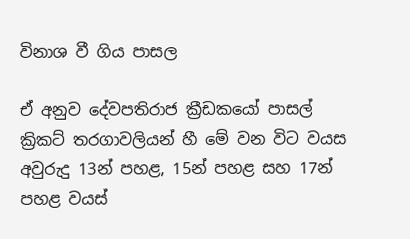විනාශ වී ගිය පාසල

ඒ අනුව දේවපතිරාජ ක්‍රීඩකයෝ පාසල් ක්‍රිකට් තරගාවලියන් හී මේ වන විට වයස අවුරුදු 13න් පහළ, 15න් පහළ සහ 17න් පහළ වයස්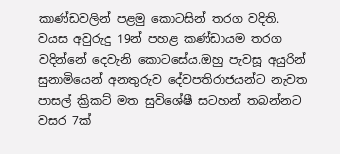කාණ්ඩවලින් පළමු කොටසින් තරග වදිති. වයස අවුරුදු 19න් පහළ කණ්ඩායම තරග වදින්නේ දෙවැනි කොටසේය.ඔහු පැවසූ අයුරින් සුනාමියෙන් අනතුරුව දේවපතිරාජයන්ට නැවත පාසල් ක්‍රිකට් මත සුවිශේෂී සටහන් තබන්නට වසර 7ක්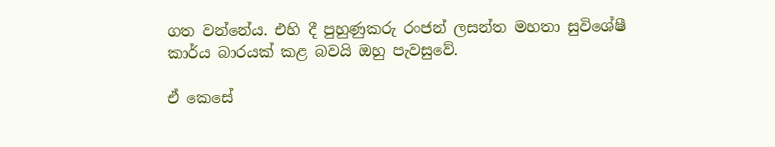ගත වන්නේය. එහි දී පුහුණුකරු රංජන් ලසන්ත මහතා සුවිශේෂී කාර්ය බාරයක් කළ බවයි ඔහු පැවසුවේ.

ඒ කෙසේ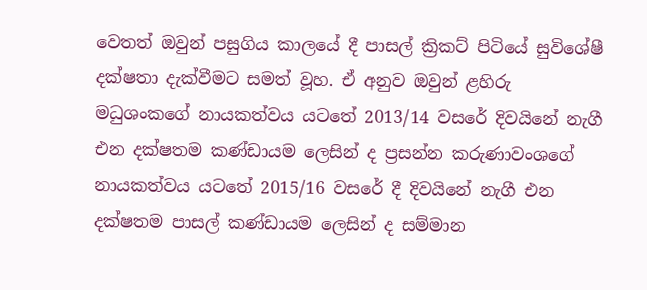වෙතත් ඔවුන් පසුගිය කාලයේ දී පාසල් ක්‍රිකට් පිටියේ සුවිශේෂී දක්ෂතා දැක්වීමට සමත් වූහ. ඒ අනුව ඔවුන් ළහිරු මධුශංකගේ නායකත්වය යටතේ 2013/14 වසරේ දිවයිනේ නැගී එන දක්ෂතම කණ්ඩායම ලෙසින් ද ප්‍රසන්න කරුණාවංශගේ නායකත්වය යටතේ 2015/16 වසරේ දී දිවයිනේ නැගී එන දක්ෂතම පාසල් කණ්ඩායම ලෙසින් ද සම්මාන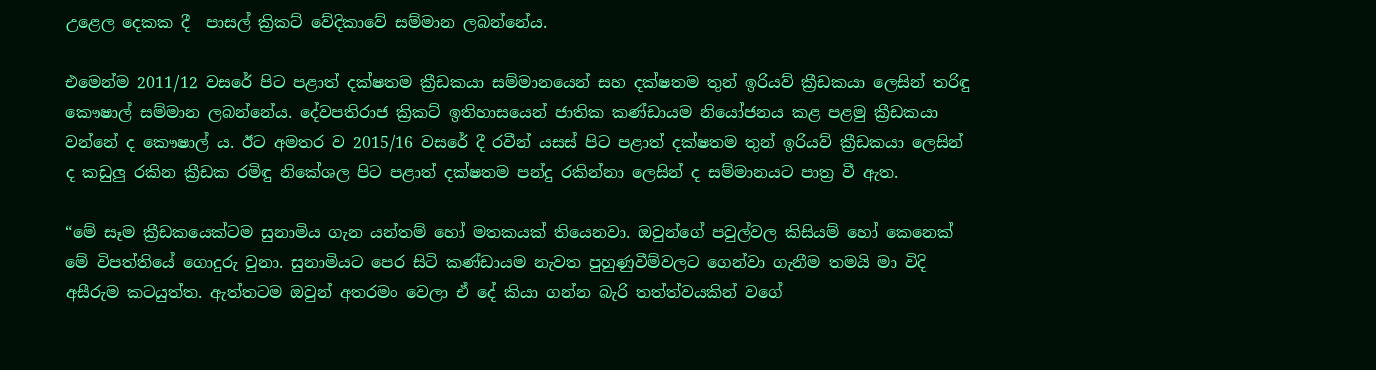උළෙල දෙකක දී  පාසල් ක්‍රිකට් වේදිකාවේ සම්මාන ලබන්නේය.

එමෙන්ම 2011/12 වසරේ පිට පළාත් දක්ෂතම ක්‍රීඩකයා සම්මානයෙන් සහ දක්ෂතම තුන් ඉරියව් ක්‍රීඩකයා ලෙසින් තරිඳු කෞෂාල් සම්මාන ලබන්නේය. දේවපතිරාජ ක්‍රිකට් ඉතිහාසයෙන් ජාතික කණ්ඩායම නියෝජනය කළ පළමු ක්‍රීඩකයා වන්නේ ද කෞෂාල් ය. ඊට අමතර ව 2015/16 වසරේ දී රවීන් යසස් පිට පළාත් දක්ෂතම තුන් ඉරියව් ක්‍රීඩකයා ලෙසින් ද කඩුලු රකින ක්‍රීඩක රමිඳු නිකේශල පිට පළාත් දක්ෂතම පන්දු රකින්නා ලෙසින් ද සම්මානයට පාත්‍ර වී ඇත.

“මේ සෑම ක්‍රීඩකයෙක්ටම සුනාමිය ගැන යන්තම් හෝ මතකයක් තියෙනවා. ඔවුන්ගේ පවුල්වල කිසියම් හෝ කෙනෙක් මේ විපත්තියේ ගොදුරු වුනා. සුනාමියට පෙර සිටි කණ්ඩායම නැවත පුහුණුවීම්වලට ගෙන්වා ගැනීම තමයි මා විදි අසීරුම කටයුත්ත. ඇත්තටම ඔවුන් අතරමං වෙලා ඒ දේ කියා ගන්න බැරි තත්ත්වයකින් වගේ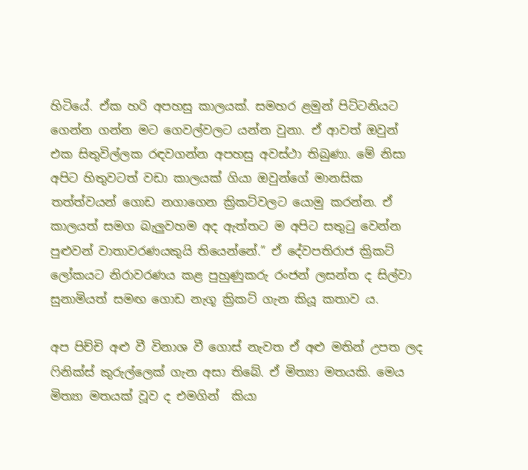හිටියේ. ඒක හරි අපහසු කාලයක්. සමහර ළමුන් පිට්ටනියට ගෙන්න ගන්න මට ගෙවල්වලට යන්න වුනා. ඒ ආවත් ඔවුන් එක සිතුවිල්ලක රඳවගන්න අපහසු අවස්ථා තිබුණා. මේ නිසා අපිට හිතුවටත් වඩා කාලයක් ගියා ඔවුන්ගේ මානසික තත්ත්වයන් ගොඩ නගාගෙන ක්‍රිකට්වලට යොමු කරන්න. ඒ කාලයත් සමග බැලුවහම අද ඇත්තට ම අපිට සතුටු වෙන්න පුළුවන් වාතාවරණයකුයි තියෙන්නේ.” ඒ දේවපතිරාජ ක්‍රිකට් ලෝකයට නිරාවරණය කළ පුහුණුකරු රංජන් ලසන්ත ද සිල්වා සුනාමියත් සමඟ ගොඩ නැගූ ක්‍රිකට් ගැන කියූ කතාව ය.

අප පිච්චි අළු වී විනාශ වී ගොස් නැවත ඒ අළු මතින් උපත ලද ෆිනික්ස් කුරුල්ලෙක් ගැන අසා තිබේ. ඒ මිත්‍යා මතයකි. මෙය මිත්‍යා මතයක් වූව ද එමගින්  කියා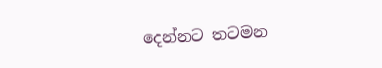දෙන්නට තටමන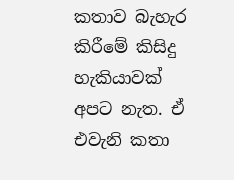කතාව බැහැර කිරීමේ කිසිදු හැකියාවක් අපට නැත. ඒ එවැනි කතා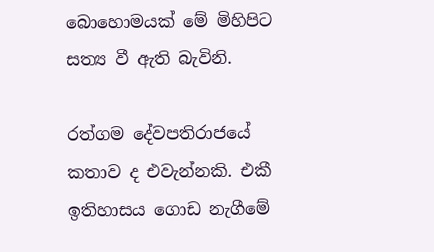බොහොමයක් මේ මිහිපිට සත්‍ය වී ඇති බැවිනි.

රත්ගම දේවපතිරාජයේ කතාව ද එවැන්නකි. එකී ඉතිහාසය ගොඩ නැගීමේ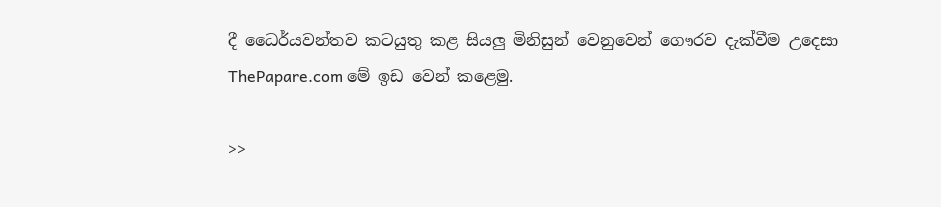දී ධෛර්යවන්තව කටයුතු කළ සියලු මිනිසුන් වෙනුවෙන් ගෞරව දැක්වීම උදෙසා ThePapare.com මේ ඉඩ වෙන් කළෙමු.

>>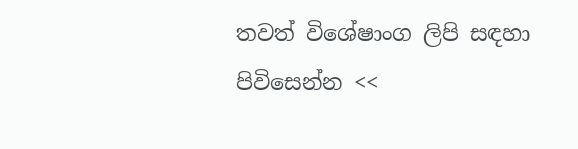තවත් විශේෂාංග ලිපි සඳහා පිවිසෙන්න <<